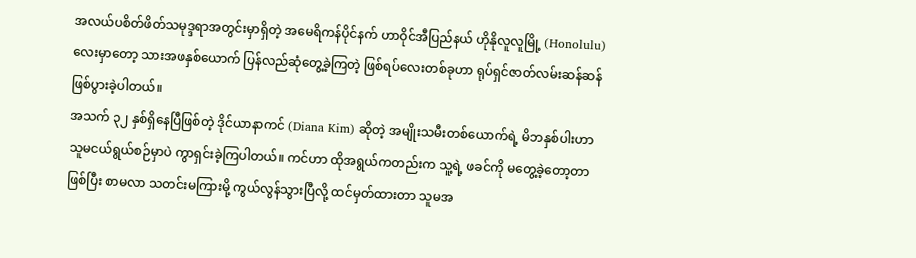အလယ်ပစိတ်ဖိတ်သမုဒ္ဒရာအတွင်းမှာရှိတဲ့ အမေရိကန်ပိုင်နက် ဟာဝိုင်အီပြည်နယ် ဟိုနိုလူလူမြို့ (Honolulu) လေးမှာတော့ သားအဖနှစ်ယောက် ပြန်လည်ဆုံတွေ့ခဲ့ကြတဲ့ ဖြစ်ရပ်လေးတစ်ခုဟာ ရုပ်ရှင်ဇာတ်လမ်းဆန်ဆန် ဖြစ်ပွားခဲ့ပါတယ်။
အသက် ၃၂ နှစ်ရှိနေပြီဖြစ်တဲ့ ဒိုင်ယာနာကင် (Diana Kim) ဆိုတဲ့ အမျိုးသမီးတစ်ယောက်ရဲ့ မိဘနှစ်ပါးဟာ သူမငယ်ရွယ်စဉ်မှာပဲ ကွာရှင်းခဲ့ကြပါတယ်။ ကင်ဟာ ထိုအရွယ်ကတည်းက သူ့ရဲ့ ဖခင်ကို မတွေ့ခဲ့တော့တာ ဖြစ်ပြီး စာမလာ သတင်းမကြားမို့ ကွယ်လွန်သွားပြီလို့ ထင်မှတ်ထားတာ သူမအ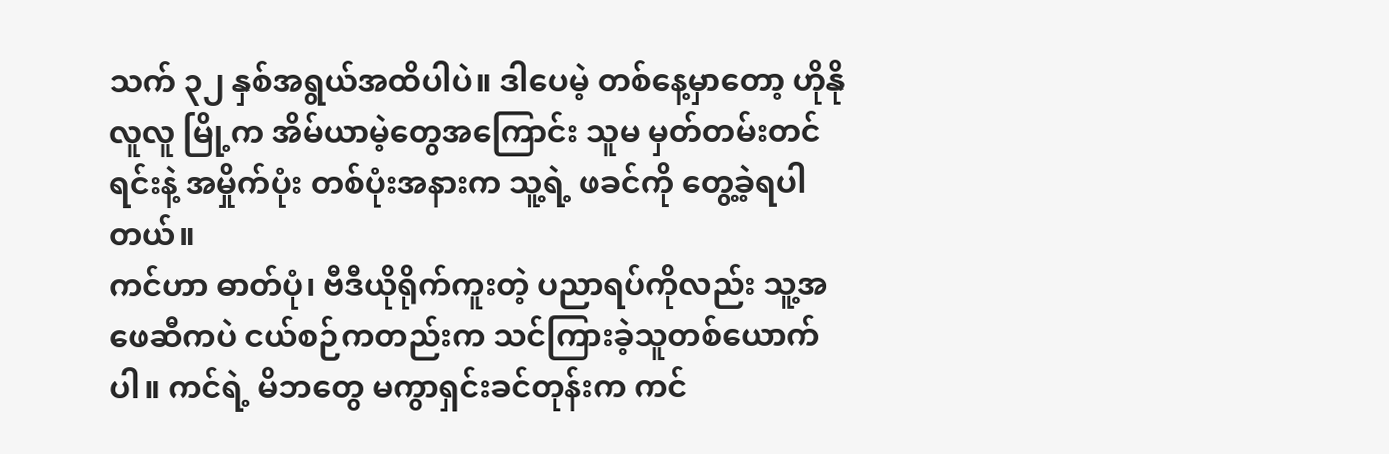သက် ၃၂ နှစ်အရွယ်အထိပါပဲ။ ဒါပေမဲ့ တစ်နေ့မှာတော့ ဟိုနိုလူလူ မြို့က အိမ်ယာမဲ့တွေအကြောင်း သူမ မှတ်တမ်းတင်ရင်းနဲ့ အမှိုက်ပုံး တစ်ပုံးအနားက သူ့ရဲ့ ဖခင်ကို တွေ့ခဲ့ရပါတယ်။
ကင်ဟာ ဓာတ်ပုံ၊ ဗီဒီယိုရိုက်ကူးတဲ့ ပညာရပ်ကိုလည်း သူ့အဖေဆီကပဲ ငယ်စဉ်ကတည်းက သင်ကြားခဲ့သူတစ်ယောက်ပါ။ ကင်ရဲ့ မိဘတွေ မကွာရှင်းခင်တုန်းက ကင်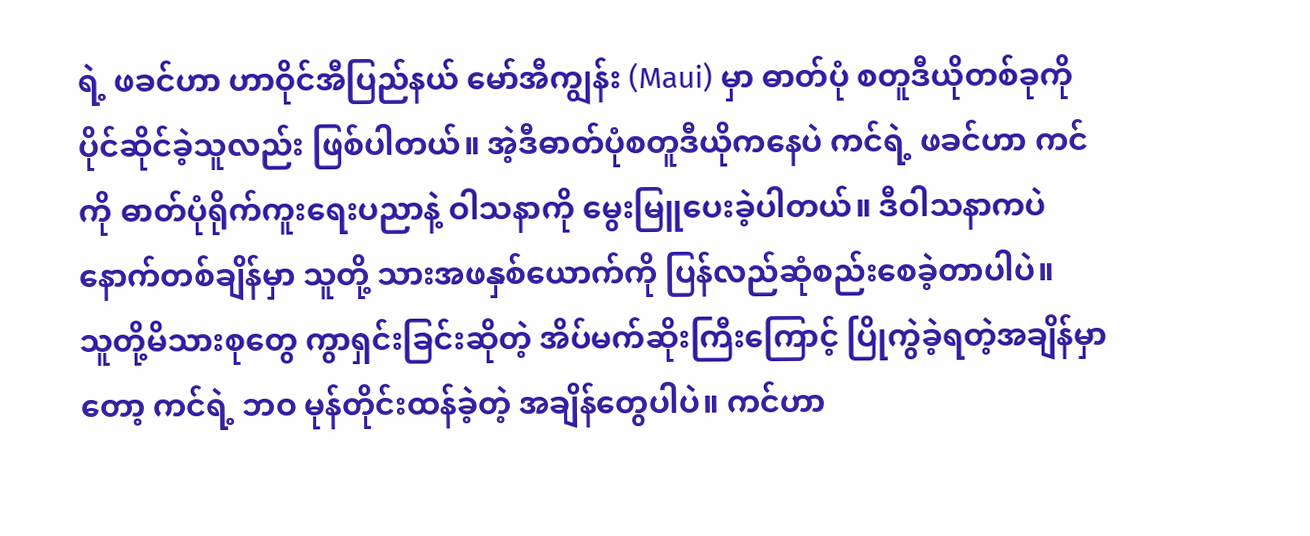ရဲ့ ဖခင်ဟာ ဟာဝိုင်အီပြည်နယ် မော်အီကျွန်း (Maui) မှာ ဓာတ်ပုံ စတူဒီယိုတစ်ခုကို ပိုင်ဆိုင်ခဲ့သူလည်း ဖြစ်ပါတယ်။ အဲ့ဒီဓာတ်ပုံစတူဒီယိုကနေပဲ ကင်ရဲ့ ဖခင်ဟာ ကင်ကို ဓာတ်ပုံရိုက်ကူးရေးပညာနဲ့ ဝါသနာကို မွေးမြူပေးခဲ့ပါတယ်။ ဒီဝါသနာကပဲ နောက်တစ်ချိန်မှာ သူတို့ သားအဖနှစ်ယောက်ကို ပြန်လည်ဆုံစည်းစေခဲ့တာပါပဲ။
သူတို့မိသားစုတွေ ကွာရှင်းခြင်းဆိုတဲ့ အိပ်မက်ဆိုးကြီးကြောင့် ပြိုကွဲခဲ့ရတဲ့အချိန်မှာတော့ ကင်ရဲ့ ဘဝ မုန်တိုင်းထန်ခဲ့တဲ့ အချိန်တွေပါပဲ။ ကင်ဟာ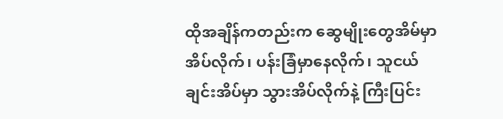ထိုအချိန်ကတည်းက ဆွေမျိုးတွေအိမ်မှာ အိပ်လိုက်၊ ပန်းခြံမှာနေလိုက်၊ သူငယ်ချင်းအိပ်မှာ သွားအိပ်လိုက်နဲ့ ကြီးပြင်း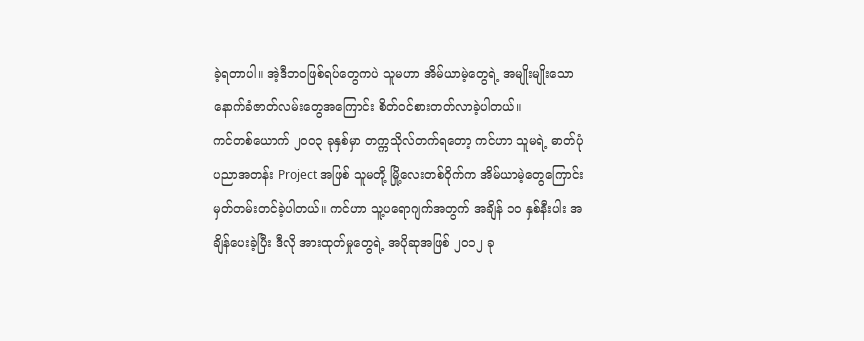ခဲ့ရတာပါ။ အဲ့ဒီဘဝဖြစ်ရပ်တွေကပဲ သူမဟာ အိမ်ယာမဲ့တွေရဲ့ အမျိုးမျိုးသော နောက်ခံဇာတ်လမ်းတွေအကြောင်း စိတ်ဝင်စားတတ်လာခဲ့ပါတယ်။
ကင်တစ်ယောက် ၂၀၀၃ ခုနှစ်မှာ တက္ကသိုလ်တက်ရတော့ ကင်ဟာ သူမရဲ့ ဓာတ်ပုံပညာအတန်း Project အဖြစ် သူမတို့ မြို့လေးတစ်ဝိုက်က အိမ်ယာမဲ့တွေကြောင်း မှတ်တမ်းတင်ခဲ့ပါတယ်။ ကင်ဟာ သူ့ပရောဂျက်အတွက် အချိန် ၁၀ နှစ်နီးပါး အချိန်ပေးခဲ့ပြီး ဒီလို အားထုတ်မှုတွေရဲ့ အပိုဆုအဖြစ် ၂၀၁၂ ခု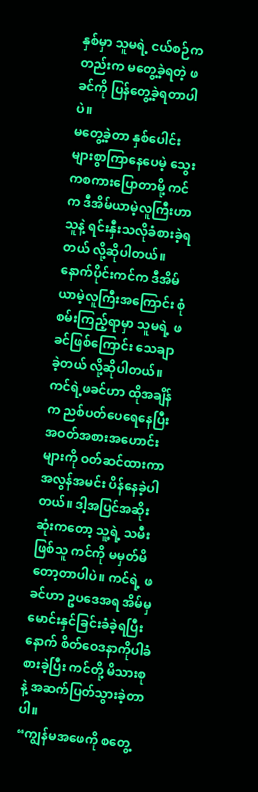နှစ်မှာ သူမရဲ့ ငယ်စဉ်ကတည်းက မတွေ့ခဲ့ရတဲ့ ဖခင်ကို ပြန်တွေ့ခဲ့ရတာပါပဲ။
မတွေ့ခဲ့တာ နှစ်ပေါင်းများစွာကြာနေပေမဲ့ သွေးကစကားပြောတာမို့ ကင်က ဒီအိမ်ယာမဲ့လူကြီးဟာ သူနဲ့ ရင်းနှီးသလိုခံစားခဲ့ရတယ် လို့ဆိုပါတယ်။ နောက်ပိုင်းကင်က ဒီအိမ်ယာမဲ့လူကြီးအကြောင်း စုံစမ်းကြည့်ရာမှာ သူမရဲ့ ဖခင်ဖြစ်ကြောင်း သေချာခဲ့တယ် လို့ဆိုပါတယ်။ ကင်ရဲ့ဖခင်ဟာ ထိုအချိန်က ညစ်ပတ်ပေရေနေပြီး အဝတ်အစားအဟောင်းများကို ဝတ်ဆင်ထားကာ အလွန်အမင်း ပိန်နေခဲ့ပါတယ်။ ဒါ့အပြင်အဆိုးဆုံးကတော့ သူ့ရဲ့ သမီးဖြစ်သူ ကင်ကို မမှတ်မိတော့တာပါပဲ။ ကင်ရဲ့ ဖခင်ဟာ ဥပဒေအရ အိမ်မှ မောင်းနှင်ခြင်းခံခဲ့ရပြီးနောက် စိတ်ဝေဒနာကိုပါခံစားခဲ့ပြီး ကင်တို့ မိသားစုနဲ့ အဆက်ပြတ်သွားခဲ့တာပါ။
“ကျွန်မအဖေကို စတွေ့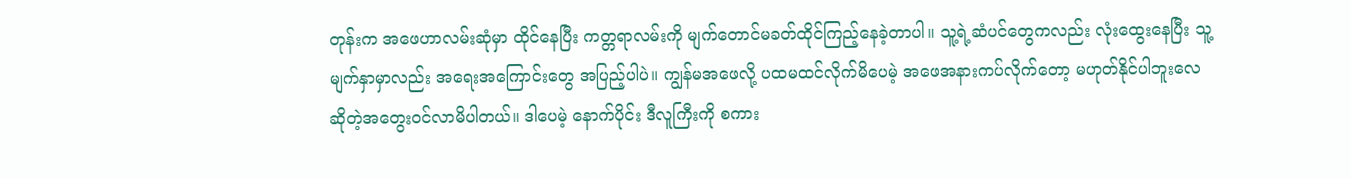တုန်းက အဖေဟာလမ်းဆုံမှာ ထိုင်နေပြီး ကတ္တရာလမ်းကို မျက်တောင်မခတ်ထိုင်ကြည့်နေခဲ့တာပါ။ သူ့ရဲ့ဆံပင်တွေကလည်း လုံးထွေးနေပြီး သူ့မျက်နှာမှာလည်း အရေးအကြောင်းတွေ အပြည့်ပါပဲ။ ကျွန်မအဖေလို့ ပထမထင်လိုက်မိပေမဲ့ အဖေအနားကပ်လိုက်တော့ မဟုတ်နိုင်ပါဘူးလေ ဆိုတဲ့အတွေးဝင်လာမိပါတယ်။ ဒါပေမဲ့ နောက်ပိုင်း ဒီလူကြီးကို စကား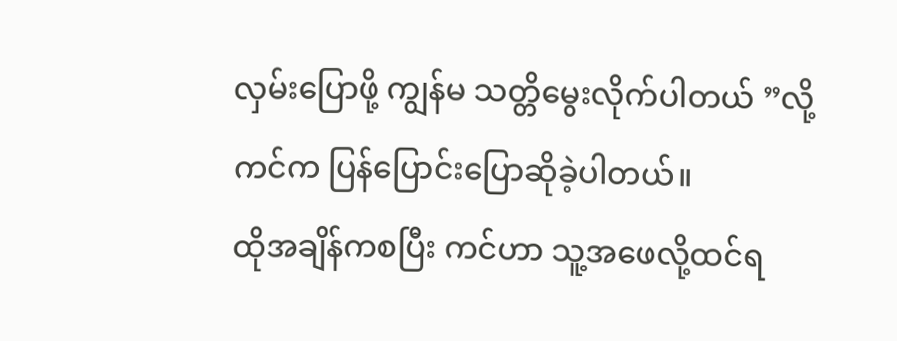လှမ်းပြောဖို့ ကျွန်မ သတ္တိမွေးလိုက်ပါတယ် ”လို့ ကင်က ပြန်ပြောင်းပြောဆိုခဲ့ပါတယ်။
ထိုအချိန်ကစပြီး ကင်ဟာ သူ့အဖေလို့ထင်ရ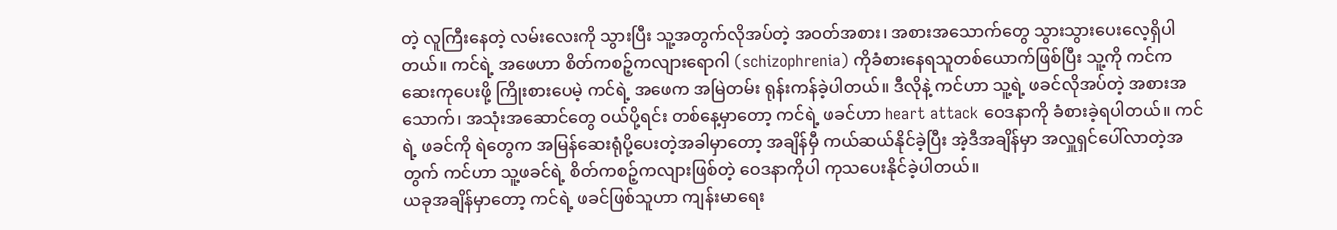တဲ့ လူကြီးနေတဲ့ လမ်းလေးကို သွားပြီး သူ့အတွက်လိုအပ်တဲ့ အဝတ်အစား၊ အစားအသောက်တွေ သွားသွားပေးလေ့ရှိပါတယ်။ ကင်ရဲ့ အဖေဟာ စိတ်ကစဉ့်ကလျားရောဂါ (schizophrenia) ကိုခံစားနေရသူတစ်ယောက်ဖြစ်ပြီး သူ့ကို ကင်က ဆေးကုပေးဖို့ ကြိုးစားပေမဲ့ ကင်ရဲ့ အဖေက အမြဲတမ်း ရုန်းကန်ခဲ့ပါတယ်။ ဒီလိုနဲ့ ကင်ဟာ သူ့ရဲ့ ဖခင်လိုအပ်တဲ့ အစားအသောက်၊ အသုံးအဆောင်တွေ ဝယ်ပို့ရင်း တစ်နေ့မှာတော့ ကင်ရဲ့ ဖခင်ဟာ heart attack ဝေဒနာကို ခံစားခဲ့ရပါတယ်။ ကင်ရဲ့ ဖခင်ကို ရဲတွေက အမြန်ဆေးရုံပို့ပေးတဲ့အခါမှာတော့ အချိန်မှီ ကယ်ဆယ်နိုင်ခဲ့ပြီး အဲ့ဒီအချိန်မှာ အလှူရှင်ပေါ်လာတဲ့အတွက် ကင်ဟာ သူ့ဖခင်ရဲ့ စိတ်ကစဉ့်ကလျားဖြစ်တဲ့ ဝေဒနာကိုပါ ကုသပေးနိုင်ခဲ့ပါတယ်။
ယခုအချိန်မှာတော့ ကင်ရဲ့ ဖခင်ဖြစ်သူဟာ ကျန်းမာရေး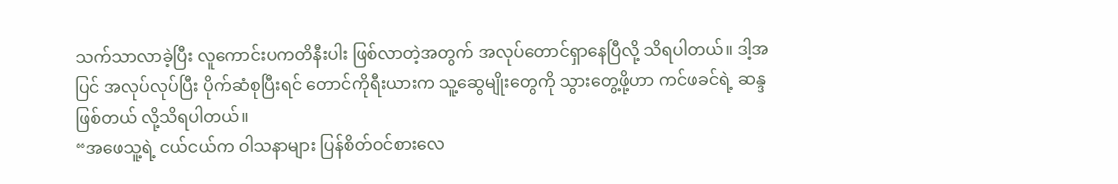သက်သာလာခဲ့ပြီး လူကောင်းပကတိနီးပါး ဖြစ်လာတဲ့အတွက် အလုပ်တောင်ရှာနေပြီလို့ သိရပါတယ်။ ဒါ့အပြင် အလုပ်လုပ်ပြီး ပိုက်ဆံစုပြီးရင် တောင်ကိုရီးယားက သူ့ဆွေမျိုးတွေကို သွားတွေ့ဖို့ဟာ ကင်ဖခင်ရဲ့ ဆန္ဒဖြစ်တယ် လို့သိရပါတယ်။
“အဖေသူ့ရဲ့ ငယ်ငယ်က ဝါသနာများ ပြန်စိတ်ဝင်စားလေ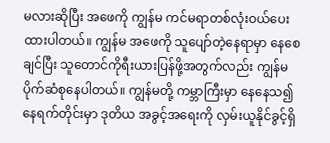မလားဆိုပြီး အဖေကို ကျွန်မ ကင်မရာတစ်လုံးဝယ်ပေးထားပါတယ်။ ကျွန်မ အဖေကို သူပျော်တဲ့နေရာမှာ နေစေချင်ပြီး သူတောင်ကိုရီးယားပြန်ဖို့အတွက်လည်း ကျွန်မ ပိုက်ဆံစုနေပါတယ်။ ကျွန်မတို့ ကမ္ဘာကြီးမှာ နေနေသ၍ နေရက်တိုင်းမှာ ဒုတိယ အခွင့်အရေးကို လှမ်းယူနိုင်ခွင့်ရှိ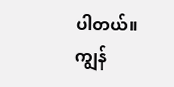ပါတယ်။ ကျွန်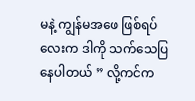မနဲ့ ကျွန်မအဖေ ဖြစ်ရပ်လေးက ဒါကို သက်သေပြနေပါတယ် ” လို့ကင်က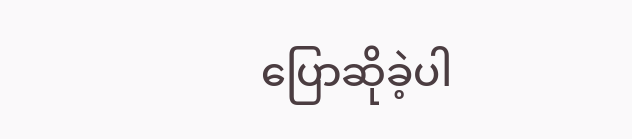ပြောဆိုခဲ့ပါ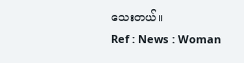သေးတယ်။
Ref : News : Woman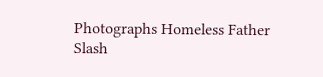Photographs Homeless Father
Slash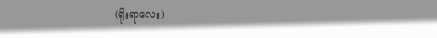(ရိုးရာလေး)